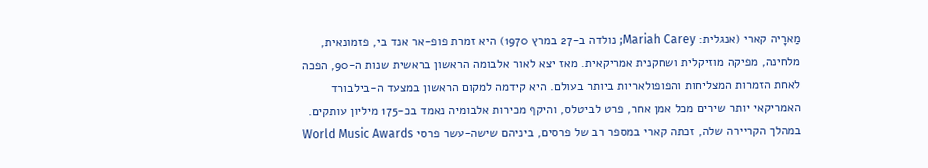מַארָיה קארי (אנגלית: Mariah Carey; נולדה ב-27 במרץ 1970) היא זמרת פופ-אר אנד בי, פזמונאית, מלחינה, מפיקה מוזיקלית ושחקנית אמריקאית. מאז יצא לאור אלבומה הראשון בראשית שנות ה-90, הפכה לאחת הזמרות המצליחות והפופולאריות ביותר בעולם. היא קידמה למקום הראשון במצעד ה-בילבורד האמריקאי יותר שירים מכל אמן אחר, פרט לביטלס, והיקף מכירות אלבומיה נאמד בכ-175 מיליון עותקים. במהלך הקריירה שלה, זכתה קארי במספר רב של פרסים, ביניהם שישה-עשר פרסי World Music Awards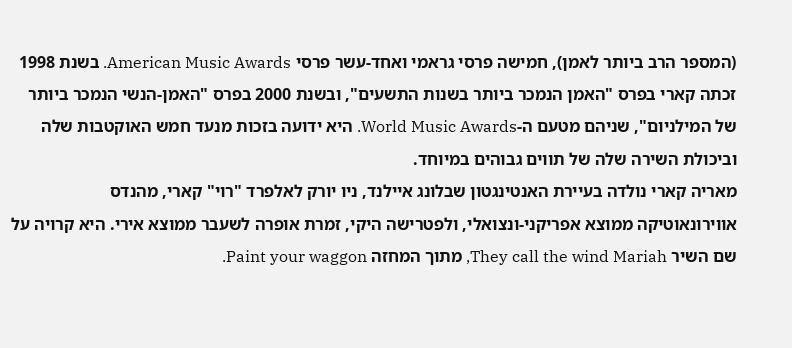(המספר הרב ביותר לאמן), חמישה פרסי גראמי ואחד-עשר פרסי American Music Awards. בשנת 1998 זכתה קארי בפרס "האמן הנמכר ביותר בשנות התשעים", ובשנת 2000 בפרס "האמן-הנשי הנמכר ביותר של המילניום", שניהם מטעם ה-World Music Awards. היא ידועה בזכות מנעד חמש האוקטבות שלה וביכולת השירה שלה של תווים גבוהים במיוחד.
מאריה קארי נולדה בעיירת האנטינגטון שבלונג איילנד, ניו יורק לאלפרד "רוי" קארי, מהנדס אווירונאוטיקה ממוצא אפריקני-ונצואלי, ולפטרישה היקי, זמרת אופרה לשעבר ממוצא אירי. היא קרויה על שם השיר They call the wind Mariah, מתוך המחזה Paint your waggon.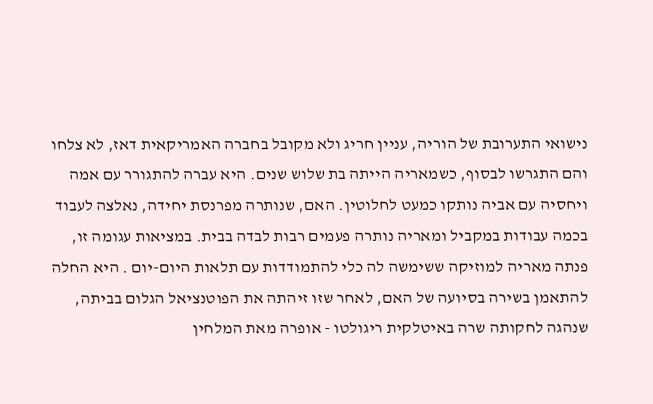נישואי התערובת של הוריה, עניין חריג ולא מקובל בחברה האמריקאית דאז, לא צלחו והם התגרשו לבסוף, כשמאריה הייתה בת שלוש שנים. היא עברה להתגורר עם אמה ויחסיה עם אביה נותקו כמעט לחלוטין. האם, שנותרה מפרנסת יחידה, נאלצה לעבוד בכמה עבודות במקביל ומאריה נותרה פעמים רבות לבדה בבית. במציאות עגומה זו, פנתה מאריה למוזיקה ששימשה לה כלי להתמודדות עם תלאות היום-יום . היא החלה להתאמן בשירה בסיועה של האם, לאחר שזו זיהתה את הפוטנציאל הגלום בביתה, שנהגה לחקותה שרה באיטלקית ריגולטו - אופרה מאת המלחין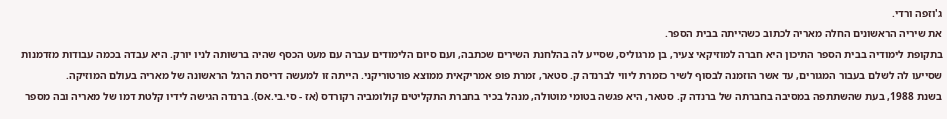ג'וזפה ורדי.
את שיריה הראשונים החלה מאריה לכתוב כשהייתה בבית הספר.
בתקופת לימודיה בבית הספר התיכון היא חברה למוזיקאי צעיר, בן מרגוליס, שסייע לה בהלחנת השירים שכתבה, ועם סיום הלימודים עברה עם מעט הכסף שהיה ברשותה לניו יורק. היא עבדה בכמה עבודות מזדמנות שסייעו לה לשלם בעבור המגורים, עד אשר הוזמנה לבסוף לשיר כזמרת ליווי לברנדה ק. סטאר, זמרת פופ אמריקאית ממוצא פורטוריקני. הייתה זו למעשה דריסת הרגל הראשונה של מאריה בעולם המוזיקה.
בשנת 1988, בעת שהשתתפה במסיבה בחברתה של ברנדה ק. סטאר, היא פגשה בטומי מוטולה, מנהל בכיר בחברת התקליטים קולומביה רקורדס (אז - סי.בי.אס). ברנדה הגישה לידיו קלטת דמו של מאריה ובה מספר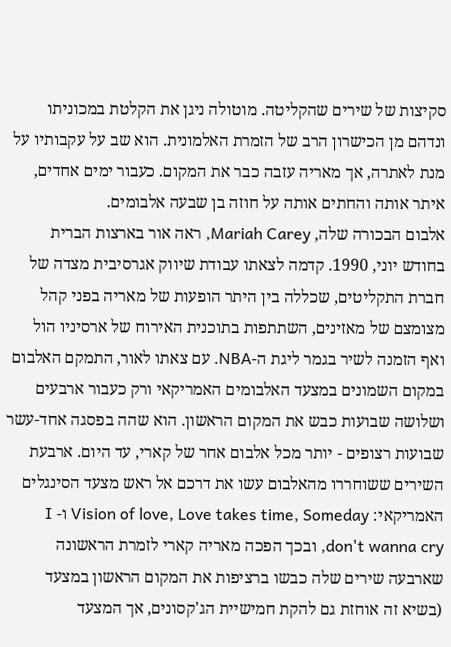סקיצות של שירים שהקליטה. מוטולה ניגן את הקלטת במכוניתו ונדהם מן הכישרון הרב של הזמרת האלמונית. הוא שב על עקבותיו על מנת לאתרה, אך מאריה עזבה כבר את המקום. כעבור ימים אחדים, איתר אותה והחתים אותה על חוזה בן שבעה אלבומים.
אלבום הבכורה שלה, Mariah Carey, ראה אור בארצות הברית בחודש יוני, 1990. קדמה לצאתו עבודת שיווק אגרסיבית מצדה של חברת התקליטים, שכללה בין היתר הופעות של מאריה בפני קהל מצומצם של מאזינים, השתתפות בתוכנית האירוח של ארסיניו הול ואף הזמנה לשיר בגמר ליגת ה-NBA. עם צאתו לאור, התמקם האלבום במקום השמונים במצעד האלבומים האמריקאי ורק כעבור ארבעים ושלושה שבועות כבש את המקום הראשון. הוא שהה בפסגה אחד-עשר שבועות רצופים - יותר מכל אלבום אחר של קארי, עד היום. ארבעת השירים ששוחררו מהאלבום עשו את דרכם אל ראש מצעד הסינגלים האמריקאי: Vision of love, Love takes time, Someday ו- I don't wanna cry, ובכך הפכה מאריה קארי לזמרת הראשונה שארבעה שירים שלה כבשו ברציפות את המקום הראשון במצעד (בשיא זה אוחזת גם להקת חמישיית הג'קסונים, אך המצעד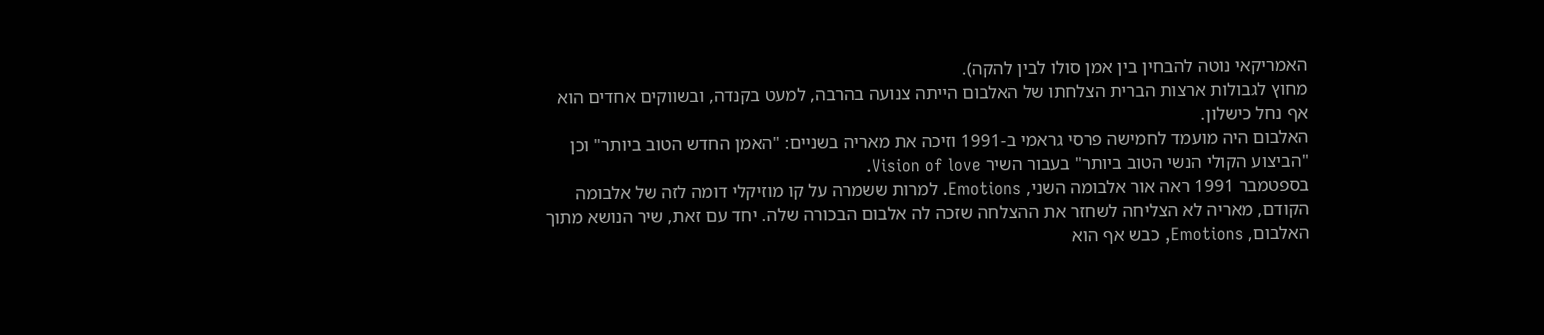האמריקאי נוטה להבחין בין אמן סולו לבין להקה).
מחוץ לגבולות ארצות הברית הצלחתו של האלבום הייתה צנועה בהרבה, למעט בקנדה, ובשווקים אחדים הוא אף נחל כישלון.
האלבום היה מועמד לחמישה פרסי גראמי ב-1991 וזיכה את מאריה בשניים: "האמן החדש הטוב ביותר" וכן "הביצוע הקולי הנשי הטוב ביותר" בעבור השיר Vision of love.
בספטמבר 1991 ראה אור אלבומה השני, Emotions. למרות ששמרה על קו מוזיקלי דומה לזה של אלבומה הקודם, מאריה לא הצליחה לשחזר את ההצלחה שזכה לה אלבום הבכורה שלה. יחד עם זאת, שיר הנושא מתוך האלבום, Emotions, כבש אף הוא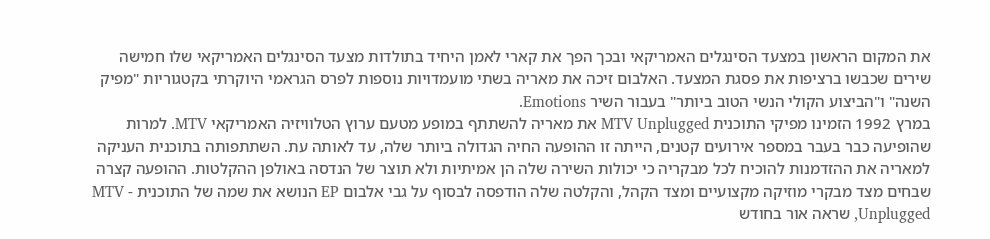את המקום הראשון במצעד הסינגלים האמריקאי ובכך הפך את קארי לאמן היחיד בתולדות מצעד הסינגלים האמריקאי שלו חמישה שירים שכבשו ברציפות את פסגת המצעד. האלבום זיכה את מאריה בשתי מועמדויות נוספות לפרס הגראמי היוקרתי בקטגוריות "מפיק השנה" ו"הביצוע הקולי הנשי הטוב ביותר" בעבור השיר Emotions.
במרץ 1992 הזמינו מפיקי התוכנית MTV Unplugged את מאריה להשתתף במופע מטעם ערוץ הטלוויזיה האמריקאי MTV. למרות שהופיעה כבר בעבר במספר אירועים קטנים, הייתה זו ההופעה החיה הגדולה ביותר שלה, עד לאותה עת. השתתפותה בתוכנית העניקה למאריה את ההזדמנות להוכיח לכל מבקריה כי יכולות השירה שלה הן אמיתיות ולא תוצר של הנדסה באולפן ההקלטות. ההופעה קצרה שבחים מצד מבקרי מוזיקה מקצועיים ומצד הקהל, והקלטה שלה הודפסה לבסוף על גבי אלבום EP הנושא את שמה של התוכנית - MTV Unplugged, שראה אור בחודש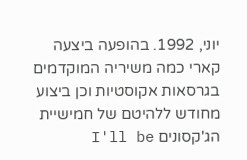יוני, 1992. בהופעה ביצעה קארי כמה משיריה המוקדמים בגרסאות אקוסטיות וכן ביצוע מחודש ללהיטם של חמישיית הג'קסונים I'll be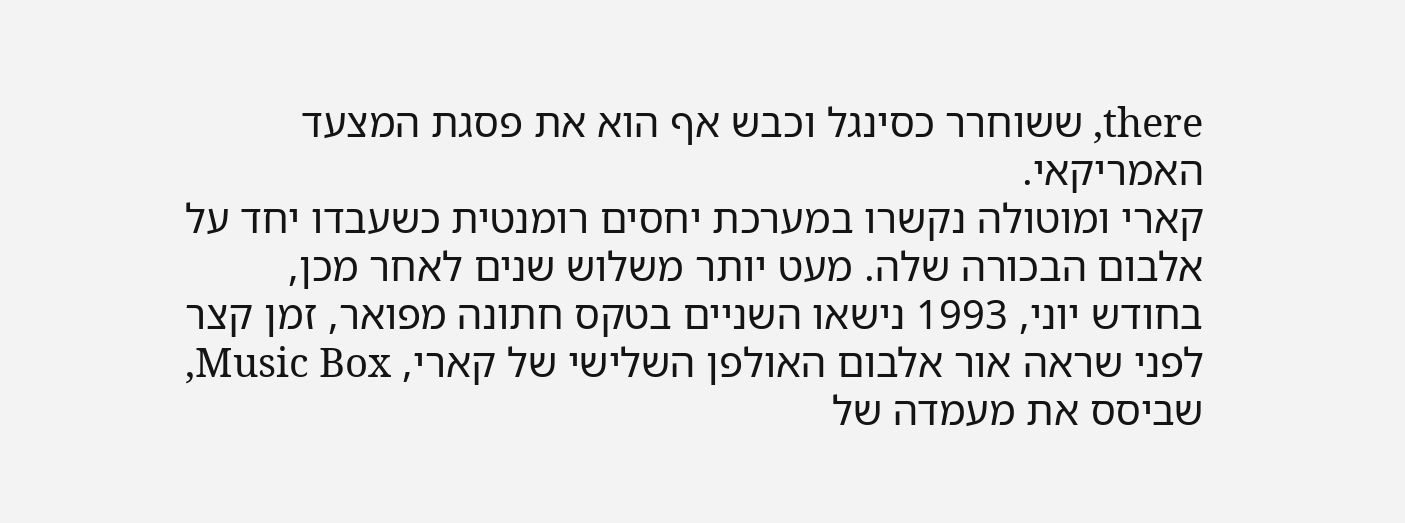there, ששוחרר כסינגל וכבש אף הוא את פסגת המצעד האמריקאי.
קארי ומוטולה נקשרו במערכת יחסים רומנטית כשעבדו יחד על אלבום הבכורה שלה. מעט יותר משלוש שנים לאחר מכן, בחודש יוני, 1993 נישאו השניים בטקס חתונה מפואר, זמן קצר לפני שראה אור אלבום האולפן השלישי של קארי, Music Box, שביסס את מעמדה של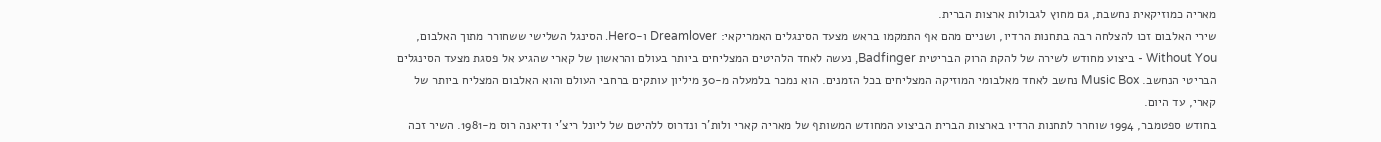מאריה כמוזיקאית נחשבת, גם מחוץ לגבולות ארצות הברית.
שירי האלבום זכו להצלחה רבה בתחנות הרדיו, ושניים מהם אף התמקמו בראש מצעד הסינגלים האמריקאי: Dreamlover ו-Hero. הסינגל השלישי ששחורר מתוך האלבום, Without You - ביצוע מחודש לשירה של להקת הרוק הבריטית Badfinger, נעשה לאחד הלהיטים המצליחים ביותר בעולם והראשון של קארי שהגיע אל פסגת מצעד הסינגלים הבריטי הנחשב. Music Box נחשב לאחד מאלבומי המוזיקה המצליחים בכל הזמנים. הוא נמכר בלמעלה מ-30 מיליון עותקים ברחבי העולם והוא האלבום המצליח ביותר של קארי, עד היום.
בחודש ספטמבר, 1994 שוחרר לתחנות הרדיו בארצות הברית הביצוע המחודש המשותף של מאריה קארי ולות'ר ונדרוס ללהיטם של ליונל ריצ'י ודיאנה רוס מ-1981. השיר זכה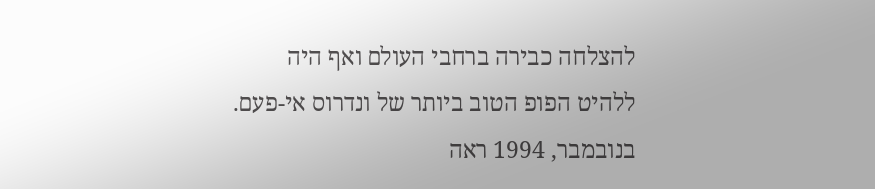להצלחה כבירה ברחבי העולם ואף היה ללהיט הפופ הטוב ביותר של ונדרוס אי-פעם.
בנובמבר, 1994 ראה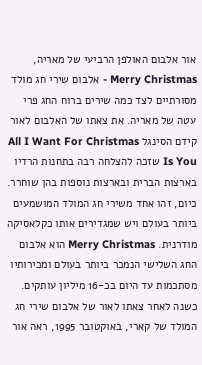אור אלבום האולפן הרביעי של מאריה, Merry Christmas - אלבום שירי חג מולד מסורתיים לצד כמה שירים ברוח החג פרי עטה של מאריה. את צאתו של האלבום לאור קידם הסינגל All I Want For Christmas Is You שזכה להצלחה רבה בתחנות הרדיו בארצות הברית ובארצות נוספות בהן שוחרר. כיום, זהו אחד משירי חג המולד המושמעים ביותר בעולם ויש שמגדירים אותו כקלאסיקה מודרנית. Merry Christmas הוא אלבום החג השלישי הנמכר ביותר בעולם ומכירותיו מסתכמות עד היום בכ-16 מיליון עותקים.
כשנה לאחר צאתו לאור של אלבום שירי חג המולד של קארי, באוקטובר 1995, ראה אור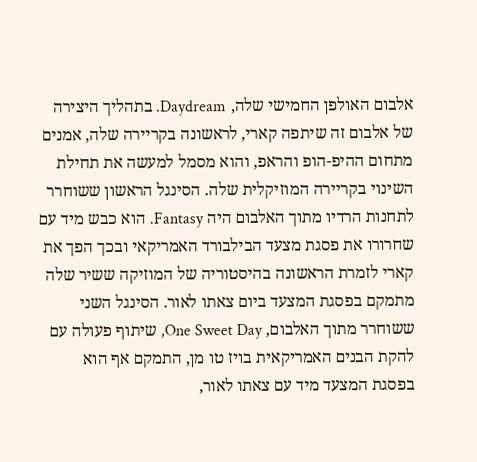אלבום האולפן החמישי שלה, Daydream. בתהליך היצירה של אלבום זה שיתפה קארי, לראשונה בקריירה שלה, אמנים מתחום ההיפ-הופ והראפ, והוא מסמל למעשה את תחילת השינוי בקריירה המוזיקלית שלה. הסינגל הראשון ששוחרר לתחנות הרדיו מתוך האלבום היה Fantasy. הוא כבש מיד עם שחרורו את פסגת מצעד הבילבורד האמריקאי ובכך הפך את קארי לזמרת הראשונה בהיסטוריה של המוזיקה ששיר שלה מתמקם בפסגת המצעד ביום צאתו לאור. הסינגל השני ששוחרר מתוך האלבום, One Sweet Day, שיתוף פעולה עם להקת הבנים האמריקאית בויז טו מן, התמקם אף הוא בפסגת המצעד מיד עם צאתו לאור,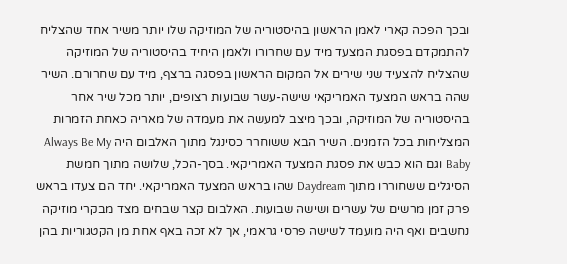ובכך הפכה קארי לאמן הראשון בהיסטוריה של המוזיקה שלו יותר משיר אחד שהצליח להתמקדם בפסגת המצעד מיד עם שחרורו ולאמן היחיד בהיסטוריה של המוזיקה שהצליח להצעיד שני שירים אל המקום הראשון בפסגה ברצף, מיד עם שחרורם. השיר שהה בראש המצעד האמריקאי שישה-עשר שבועות רצופים, יותר מכל שיר אחר בהיסטוריה של המוזיקה, ובכך מיצב למעשה את מעמדה של מאריה כאחת הזמרות המצליחות בכל הזמנים. השיר הבא ששוחרר כסינגל מתוך האלבום היה Always Be My Baby וגם הוא כבש את פסגת המצעד האמריקאי. בסך-הכל, שלושה מתוך חמשת הסיגלים ששחוררו מתוך Daydream שהו בראש המצעד האמריקאי. יחד הם צעדו בראש פרק זמן מרשים של עשרים ושישה שבועות. האלבום קצר שבחים מצד מבקרי מוזיקה נחשבים ואף היה מועמד לשישה פרסי גראמי, אך לא זכה באף אחת מן הקטגוריות בהן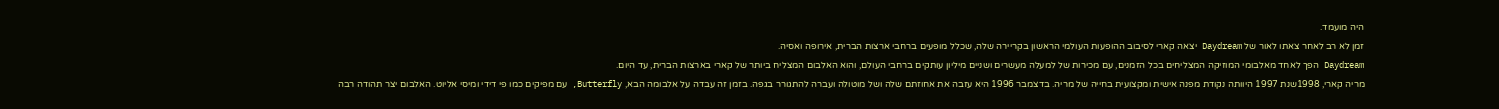היה מועמד.
זמן לא רב לאחר צאתו לאור של Daydream יצאה קארי לסיבוב ההופעות העולמי הראשון בקריירה שלה, שכלל מופעים ברחבי ארצות הברית, אירופה ואסיה.
Daydream הפך לאחד מאלבומי המוזיקה המצליחים בכל הזמנים, עם מכירות של למעלה מעשרים ושניים מיליון עותקים ברחבי העולם, והוא האלבום המצליח ביותר של קארי בארצות הברית, עד היום.
מריה קארי, 1998שנת 1997 היוותה נקודת מפנה אישית ומקצועית בחייה של מריה. בדצמבר 1996 היא עזבה את אחוזתם שלה ושל מוטולה ועברה להתגורר בגפה. בזמן זה עבדה על אלבומה הבא, Butterfly, עם מפיקים כמו פי דידי ומיסי אליוט. האלבום יצר תהודה רבה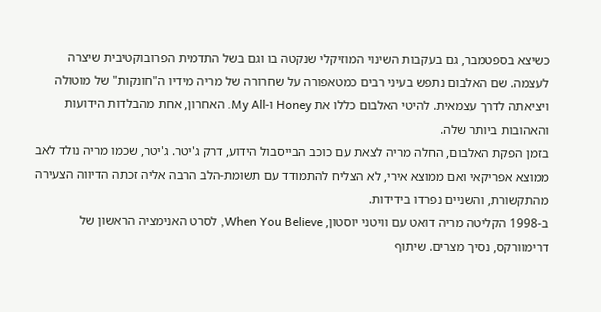כשיצא בספטמבר, גם בעקבות השינוי המוזיקלי שנקטה בו וגם בשל התדמית הפרובוקטיבית שיצרה לעצמה. שם האלבום נתפש בעיני רבים כמטאפורה על שחרורה של מריה מידיו ה"חונקות" של מוטולה ויציאתה לדרך עצמאית. להיטי האלבום כללו את Honey ו-My All. האחרון, אחת מהבלדות הידועות והאהובות ביותר שלה.
בזמן הפקת האלבום, החלה מריה לצאת עם כוכב הבייסבול הידוע, דרק ג'יטר. ג'יטר, שכמו מריה נולד לאב ממוצא אפריקאי ואם ממוצא אירי, לא הצליח להתמודד עם תשומת-הלב הרבה אליה זכתה הדיווה הצעירה מהתקשורת, והשניים נפרדו בידידות.
ב-1998 הקליטה מריה דואט עם וויטני יוסטון, When You Believe, לסרט האנימציה הראשון של דרימוורקס, נסיך מצרים. שיתוף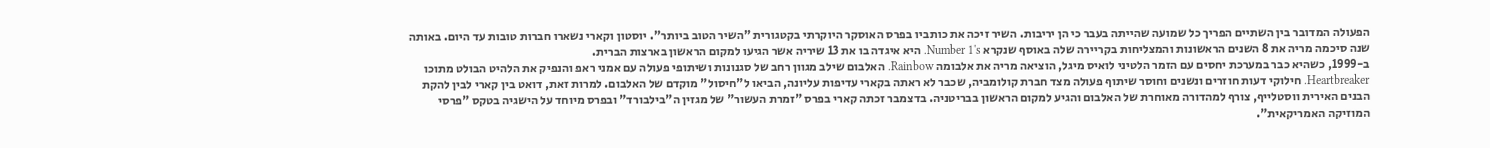הפעולה המדובר בין השתיים הפריך כל שמועה שהייתה בעבר כי הן יריבות. השיר זיכה את כותביו בפרס האוסקר היוקרתי בקטגורית "השיר הטוב ביותר". יוסטון וקארי נשארו חברות טובות עד היום. באותה שנה סיכמה מריה את 8 השנים הראשונות והמצליחות בקריירה שלה באוסף שנקרא Number 1's. היא איגדה בו את 13 שיריה אשר הגיעו למקום הראשון בארצות הברית.
ב-1999, כשהיא כבר במערכת יחסים עם הזמר הלטיני לואיס מיגל, הוציאה מריה את אלבומה Rainbow. האלבום שילב מגוון רחב של סגנונות ושיתופי פעולה עם אמני ראפ והנפיק את הלהיט הבולט מתוכו Heartbreaker. חילוקי דעות חוזרים ונשנים וחוסר שיתוף פעולה מצד חברת קולומביה, שכבר לא ראתה בקארי עדיפות עליונה, הביאו ל"חיסול" מוקדם של האלבום. למרות זאת, דואט בין קארי לבין להקת הבנים האירית ווסטלייף, צורף למהדורה מאוחרת של האלבום והגיע למקום הראשון בבריטניה. בדצמבר זכתה קארי בפרס "זמרת העשור" של מגזין ה"בילבורד" ובפרס מיוחד על הישגיה בטקס "פרסי המוזיקה האמריקאית".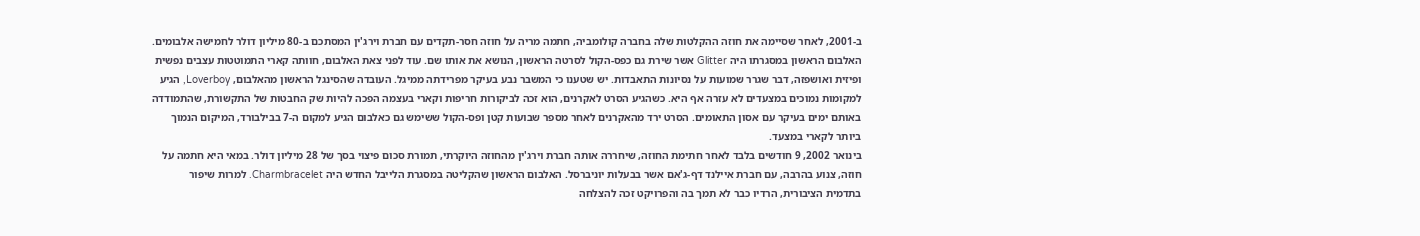ב-2001, לאחר שסיימה את חוזה ההקלטות שלה בחברה קולומביה, חתמה מריה על חוזה חסר-תקדים עם חברת וירג'ין המסתכם ב-80 מיליון דולר לחמישה אלבומים. האלבום הראשון במסגרתו היה Glitter אשר שירת גם כפס-הקול לסרטה הראשון, הנושא את אותו שם. עוד לפני צאת האלבום, חוותה קארי התמוטטות עצבים נפשית ופיזית ואושפזה, דבר שגרר שמועות על נסיונות התאבדות. יש שטענו כי המשבר נבע בעיקר מפרידתה ממיגל. העובדה שהסינגל הראשון מהאלבום, Loverboy, הגיע למקומות נמוכים במצעדים לא עזרה אף היא. כשהגיע הסרט לאקרנים, הוא זכה לביקורות חריפות וקארי בעצמה הפכה להיות שק החבטות של התקשורת, שהתמודדה באותם ימים בעיקר עם אסון התאומים. הסרט ירד מהאקרנים לאחר מספר שבועות קטן ופס-הקול ששימש גם כאלבום הגיע למקום ה-7 בבילבורד, המיקום הנמוך ביותר לקארי במצעד.
בינואר 2002, 9 חודשים בלבד לאחר חתימת החוזה, שיחררה אותה חברת וירג'ין מהחוזה היוקרתי, תמורת סכום פיצוי בסך של 28 מיליון דולר. במאי היא חתמה על חוזה, צנוע בהרבה, עם חברת איילנד דף-ג'אם אשר בבעלות יוניברסל. האלבום הראשון שהקליטה במסגרת הלייבל החדש היה Charmbracelet. למרות שיפור בתדמית הציבורית, הרדיו כבר לא תמך בה והפרויקט זכה להצלחה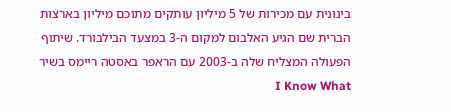בינונית עם מכירות של 5 מיליון עותקים מתוכם מיליון בארצות הברית שם הגיע האלבום למקום ה-3 במצעד הבילבורד. שיתוף הפעולה המצליח שלה ב-2003 עם הראפר באסטה ריימס בשיר I Know What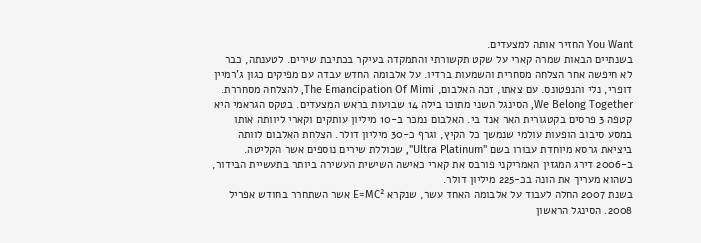You Want החזיר אותה למצעדים.
בשנתיים הבאות שמרה קארי על שקט תקשורתי והתמקדה בעיקר בכתיבת שירים. לטענתה, כבר לא חיפשה אחר הצלחה מסחרית והשמעות ברדיו. על אלבומה החדש עבדה עם מפיקים כגון ג'רמיין דופרי, נלי והנפטונס. עם צאתו, זכה האלבום, The Emancipation Of Mimi, להצלחה מסחררת. We Belong Together, הסינגל השני מתוכו בילה 14 שבועות בראש המצעדים. בטקס הגראמי היא קטפה 3 פרסים בקטגורית האר אנד בי. האלבום נמכר ב-10 מיליון עותקים וקארי ליוותה אותו במסע סיבוב הופעות עולמי שנמשך כל הקיץ, וגרף כ-30 מיליון דולר. הצלחת האלבום לוותה ביציאת גרסא מיוחדת עבורו בשם "Ultra Platinum", שכוללת שירים נוספים אשר הקליטה. ב-2006 דירג המגזין האמריקני פורבס את קארי כאישה השישית העשירה ביותר בתעשיית הבידור, כשהוא מעריך את הונה בכ-225 מיליון דולר.
בשנת 2007 החלה לעבוד על אלבומה האחד עשר, שנקרא E=MC² אשר השתחרר בחודש אפריל 2008. הסינגל הראשון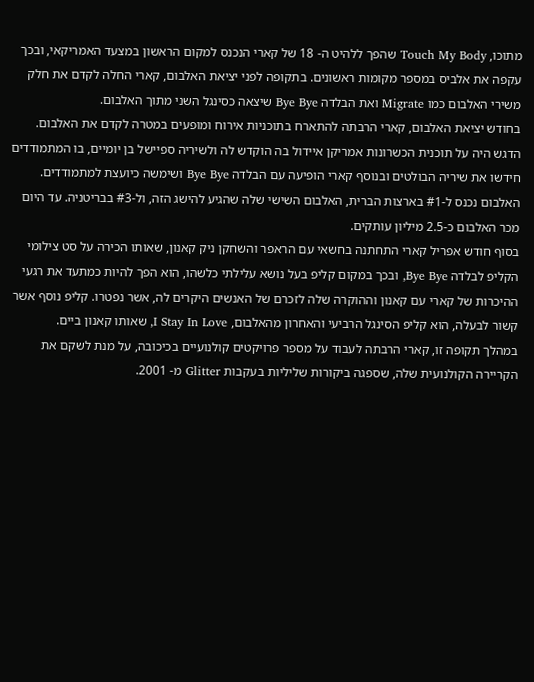מתוכו, Touch My Body שהפך ללהיט ה- 18 של קארי הנכנס למקום הראשון במצעד האמריקאי, ובכך עקפה את אלביס במספר מקומות ראשונים. בתקופה לפני יציאת האלבום, קארי החלה לקדם את חלק משירי האלבום כמו Migrate ואת הבלדה Bye Bye שיצאה כסינגל השני מתוך האלבום.
בחודש יציאת האלבום, קארי הרבתה להתארח בתוכניות אירוח ומופעים במטרה לקדם את האלבום. הדגש היה על תוכנית הכשרונות אמריקן איידול בה הוקדש לה ולשיריה ספיישל בן יומיים, בו המתמודדים חידשו את שיריה הבולטים ובנוסף קארי הופיעה עם הבלדה Bye Bye ושימשה כיועצת למתמודדים. האלבום נכנס ל-#1 בארצות הברית, האלבום השישי שלה שהגיע להישג הזה, ול-#3 בבריטניה. עד היום מכר האלבום כ-2.5 מיליון עותקים.
בסוף חודש אפריל קארי התחתנה בחשאי עם הראפר והשחקן ניק קאנון, שאותו הכירה על סט צילומי הקליפ לבלדה Bye Bye, ובכך במקום קליפ בעל נושא עלילתי כלשהו, הוא הפך להיות כמתעד את רגעי ההיכרות של קארי עם קאנון וההוקרה שלה לזכרם של האנשים היקרים לה, אשר נפטרו. קליפ נוסף אשר קשור לבעלה, הוא קליפ הסינגל הרביעי והאחרון מהאלבום, I Stay In Love, שאותו קאנון ביים.
במהלך תקופה זו, קארי הרבתה לעבוד על מספר פרויקטים קולנועיים בכיכובה, על מנת לשקם את הקריירה הקולנועית שלה, שספגה ביקורות שליליות בעקבות Glitter מ- 2001.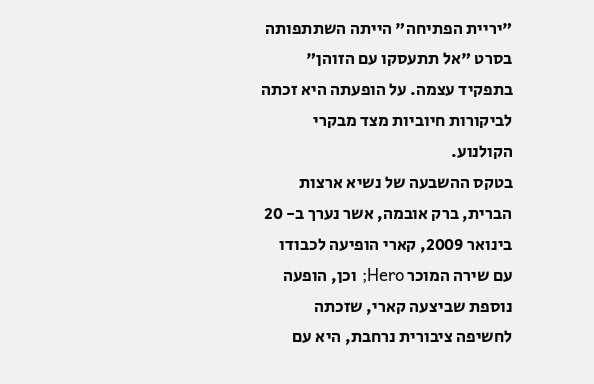"יריית הפתיחה" הייתה השתתפותה בסרט "אל תתעסקו עם הזוהן" בתפקיד עצמה. על הופעתה היא זכתה לביקורות חיוביות מצד מבקרי הקולנוע.
בטקס ההשבעה של נשיא ארצות הברית, ברק אובמה, אשר נערך ב- 20 בינואר 2009, קארי הופיעה לכבודו עם שירה המוכר Hero; וכן, הופעה נוספת שביצעה קארי, שזכתה לחשיפה ציבורית נרחבת, היא עם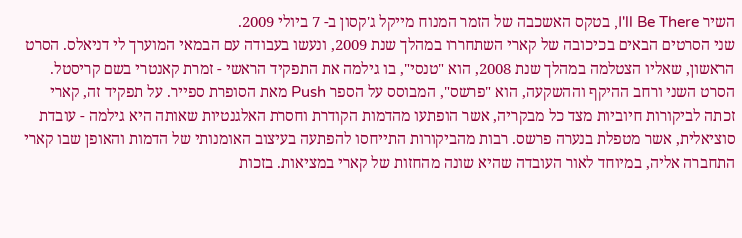השיר I'll Be There, בטקס האשכבה של הזמר המנוח מייקל ג'קסון ב- 7 ביולי 2009.
שני הסרטים הבאים בכיכובה של קארי השתחררו במהלך שנת 2009, ונעשו בעבודה עם הבמאי המוערך לי דניאלס. הסרט הראשון, שאליו הצטלמה במהלך שנת 2008, הוא "טנסי", בו גילמה את התפקיד הראשי - זמרת קאנטרי בשם קריסטל. הסרט השני ורחב ההיקף וההשקעה, הוא "פרשס", המבוסס על הספר Push מאת הסופרת ספייר. על תפקיד זה, קארי זכתה לביקורות חיוביות מצד כל מבקריה, אשר הופתעו מהדמות הקודרת וחסרת האלגנטיות שאותה היא גילמה - עובדת סוציאלית, אשר מטפלת בנערה פרשס. רבות מהביקורות התייחסו להפתעה בעיצוב האומנותי של הדמות והאופן שבו קארי התחברה אליה, במיוחד לאור העובדה שהיא שונה מהחזות של קארי במציאות. בזכות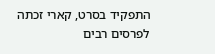התפקיד בסרט, קארי זכתה לפרסים רבים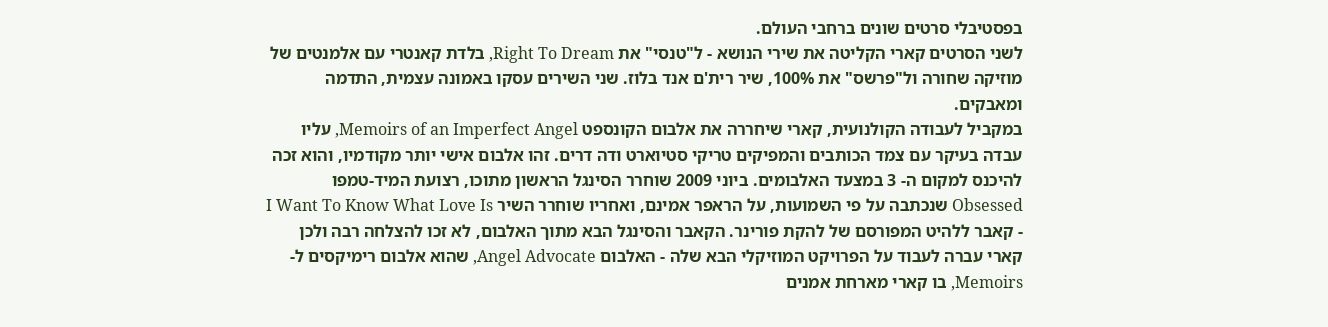בפסטיבלי סרטים שונים ברחבי העולם.
לשני הסרטים קארי הקליטה את שירי הנושא - ל"טנסי" את Right To Dream, בלדת קאנטרי עם אלמנטים של מוזיקה שחורה ול"פרשס" את 100%, שיר רית'ם אנד בלוז. שני השירים עסקו באמונה עצמית, התדמה ומאבקים.
במקביל לעבודה הקולנועית, קארי שיחררה את אלבום הקונספט Memoirs of an Imperfect Angel, עליו עבדה בעיקר עם צמד הכותבים והמפיקים טריקי סטיוארט ודה דרים. זהו אלבום אישי יותר מקודמיו, והוא זכה להיכנס למקום ה- 3 במצעד האלבומים. ביוני 2009 שוחרר הסינגל הראשון מתוכו, רצועת המיד-טמפו Obsessed שנכתבה על פי השמועות, על הראפר אמינם, ואחריו שוחרר השיר I Want To Know What Love Is - קאבר ללהיט המפורסם של להקת פורינר. הקאבר והסינגל הבא מתוך האלבום, לא זכו להצלחה רבה ולכן קארי עברה לעבוד על הפרויקט המוזיקלי הבא שלה - האלבום Angel Advocate, שהוא אלבום רימיקסים ל- Memoirs, בו קארי מארחת אמנים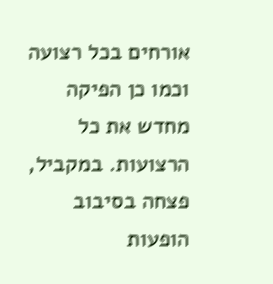אורחים בכל רצועה וכמו כן הפיקה מחדש את כל הרצועות. במקביל, פצחה בסיבוב הופעות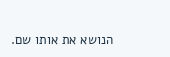הנושא את אותו שם.